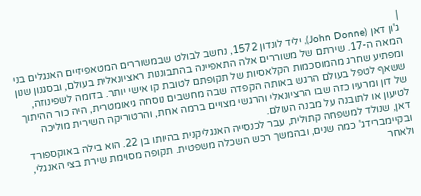|
ג'ון דאן (John Donne), יליד לונדון 1572, נחשב לבולט שבמשוררים המטאפיזיים האנגלים בני המאה ה-17. שירתם של משוררים אלה התאפיינה בהתבוננות ראציונאלית בעולם, ובסגנון שנון ומפתיע שחרג מהמוסכמות הקלאסיות של תקופתם לטובת קו אישי יותר. בדומה לשפינוזה, ששאף לטפל בעולם הרגש באותה הקפדה שבה מחשבים נוסחה גיאומטרית, היה כור ההיתוך של דון ומרעיו כזה שבו הרציונאלי והרגשי מצויים ברמה אחת, והרטוריקה השירית מוליכה לטיעון או לתובנה על מבנה העולם.
דאן, שנולד למשפחה קתולית, עבר לכנסייה האנגליקנית בהיותו בן 22. הוא בילה באוקספורד ובקיימברידג' כמה שנים, ובהמשך רכש השכלה משפטית. תקופה מסוימת שירת בצי האנגלי, ולאחר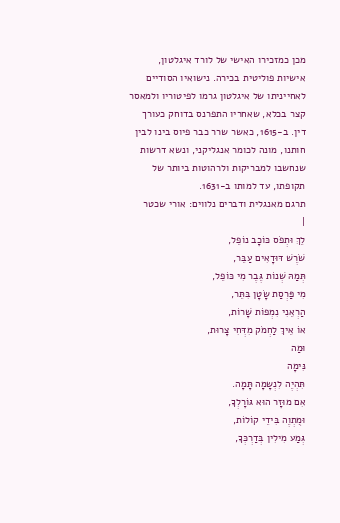מכן כמזכירו האישי של לורד איגלטון, אישיות פוליטית בכירה. נישואיו הסודיים לאחייניתו של איגלטון גרמו לפיטוריו ולמאסר קצר בכלא, שאחריו התפרנס בדוחק כעורך דין. ב-1615, כאשר שרר כבר פיוס בינו לבין חותנו, מונה לכומר אנגליקני, ונשא דרשות שנחשבו למבריקות ולרהוטות ביותר של תקופתו, עד למותו ב-1631.
תרגם מאנגלית ודברים נלווים: אורי שכטר
|
לֵךְ וּתְפֹס כּוֹכָב נוֹפֵל,
שֹׁרֶשׁ דּוּדָאִים עַבֵּר,
תְּמַהּ שְׁנוֹת גֶּבֶר מִי כּוֹפֵל,
מִי פַּרְסַת שָׂטָן בִּתֵּר,
הַרְאֵנִי נִמְפוֹת שָׁרוֹת,
אוֹ אֵיךְ לַחְמֹק מִדְּחִי צָרוּת,
וּמַה
נִּימָה
תִּהְיֶה לִנְשָמָה תָּמָה.
אִם מוּזָר הוּא גּוֹרָלְךָ,
וּמֻתְוֶה בִּידֵי קוֹלוֹת,
גְּמַע מִילִין בְּדַרְכְּךָ,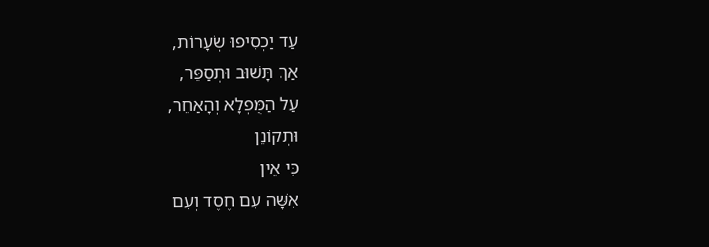עַד יַכְסִיפוּ שְׂעָרוֹת,
אַךְ תָּשׁוּב וּתְסַפֵּר,
עַל הַמֻּפְלָא וְהָאַחֵר,
וּתְקוֹנֵן
כִּי אֵין
אִשָּׁה עִם חֶסֶד וְעִם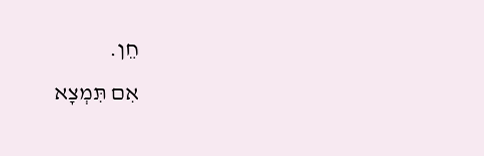חֵן.
אִם תִּמְצָא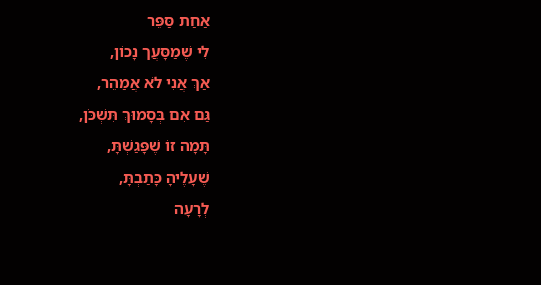אַחַת סַּפֵּר
לִי שֶׁמַסָּעֲך נָכוֹן,
אַךְ אֲנִי לֹא אֲמַהֵר,
גַּם אִם בְּסָמוּךְ תִּשְׁכֹּן,
תָּמָה זוֹ שֶׁפָּגַשְׁתָּ,
שֶׁעָלֶיהָ כָּתַבְתָּ,
לְרָעָה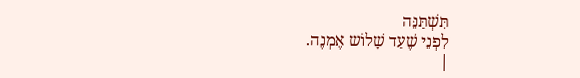תִּשְׁתַּנֵּה
לִפְנֵי שֶׁעַד שָׁלוֹש אֶמְנֶה.
|